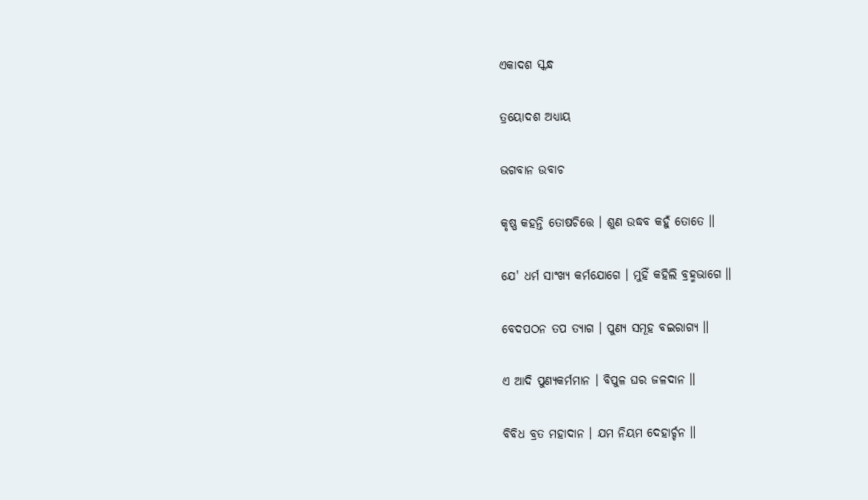ଏକାଦଶ ସ୍କନ୍ଧ

ତ୍ରୟୋଦଶ ଅଧ୍ୟାୟ

ଭଗବାନ ଉବାଚ

କୃଷ୍ଣ କ‌ହ‌ନ୍ତି ତୋଷଚିତ୍ତେ । ଶୁଣ ଉଦ୍ଧବ କ‌ହୁଁ ତୋତେ ॥

ଯେ' ଧର୍ମ ସାଂଖ୍ୟ କର୍ମ‌ଯୋଗେ । ମୁହିଁ କ‌ହିଲି ବ୍ରହ୍ମ‌ଭାଗେ ॥

ବେଦପ‌ଠନ ତପ ତ୍ୟାଗ । ପୁଣ୍ୟ ସମୂହ ବଇରାଗ୍ୟ ॥

ଏ ଆଦି ପୁଣ୍ୟକର୍ମମାନ । ବିପୁଳ ଘର ଜଳଦାନ ॥

ବିବିଧ ବ୍ରତ ମହାଦାନ । ଯମ ନିୟମ ଦେହାର୍ଚ୍ଚନ ॥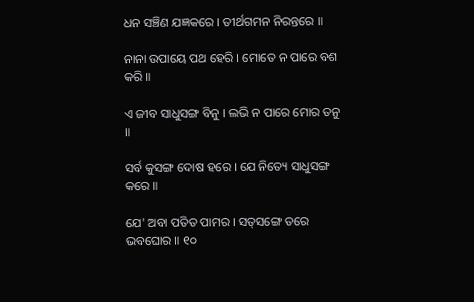ଧନ ସଞ୍ଚିଣ ଯଜ୍ଞକରେ । ତୀର୍ଥଗମନ ନିରନ୍ତରେ ॥

ନାନା ଉପାୟେ ପ‌ଥ ହେରି । ମୋତେ ନ ପାରେ ବଶ କରି ॥

ଏ ଜୀବ ସାଧୁସଙ୍ଗ ବିନୁ । ଲଭି ନ ପାରେ ମୋର ତନୁ ॥

ସର୍ବ କୁସଙ୍ଗ ଦୋଷ ହରେ । ଯେ ନିତ୍ୟେ ସାଧୁସଙ୍ଗ କରେ ॥

ଯେ' ଅବା ପ‌ତିତ ପାମର । ସ‌ତ୍‌ସଙ୍ଗେ ତରେ ଭବଘୋର ॥ ୧୦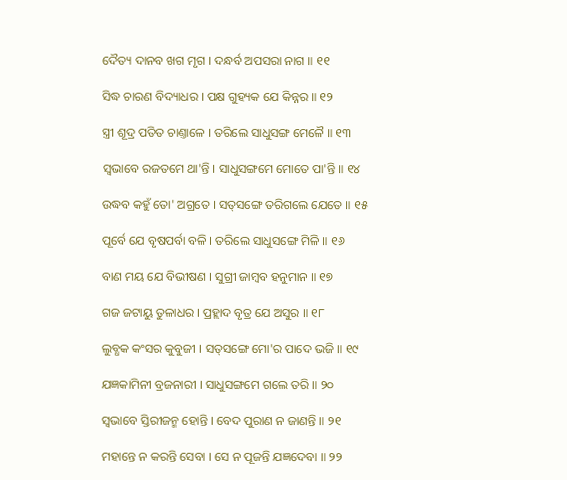ଦୈତ୍ୟ ଦାନ‌ବ ଖଗ ମୃଗ । ଦନ୍ଧର୍ବ ଅପସରା ନାଗ ॥ ୧୧

ସିଦ୍ଧ ଚାରଣ ବିଦ୍ୟାଧର । ପକ୍ଷ ଗୁହ୍ୟକ ଯେ କିନ୍ନର ॥ ୧୨

ସ୍ତ୍ରୀ ଶୂଦ୍ର ପ‌ତିତ ଚାଣ୍ତାଳେ । ତରିଲେ ସାଧୁସଙ୍ଗ ମେଳୈ ॥ ୧୩

ସ୍ୱଭାବେ ରଜତମେ ଥା'ନ୍ତି । ସାଧୁସଙ୍ଗମେ ମୋତେ ପା'ନ୍ତି ॥ ୧୪

ଉଦ୍ଧବ କ‌ହୁଁ ତୋ' ଅଗ୍ରତେ । ସ‌ତ୍‌ସଙ୍ଗେ ତରିଗଲେ ଯେତେ ॥ ୧୫

ପୂର୍ବେ ଯେ ବୃଷ‌ପର୍ବା ବଳି । ତରିଲେ ସାଧୁସଙ୍ଗେ ମିଳି ॥ ୧୬

ବାଣ ମୟ ଯେ ବିଭୀଷଣ । ସୁଗ୍ରୀ ଜାମ୍ବବ ହ‌ନୁମାନ ॥ ୧୭

ଗଜ ଜଟାୟୁ ତୁଳାଧର । ପ୍ରହ୍ଲାଦ ବୃତ୍ର ଯେ ଅସୁର ॥ ୧୮

ଲୁବ୍ଧକ କଂସର କୁବୁଜୀ । ସ‌ତ୍‌ସଙ୍ଗେ ମୋ'ର ପାଦେ ଭଜି ॥ ୧୯

ଯଜ୍ଞକାମିନୀ ବ୍ରଜନାରୀ । ସାଧୁସଙ୍ଗମେ ଗଲେ ତରି ॥ ୨୦

ସ୍ୱଭାବେ ସ୍ତିରୀଜନ୍ମ ହୋନ୍ତି । ବେଦ ପୁରାଣ ନ ଜାଣନ୍ତି ॥ ୨୧

ମହାନ୍ତେ ନ କରନ୍ତି ସେବା । ସେ ନ ପୂଜନ୍ତି ଯଜ୍ଞଦେବା ॥ ୨୨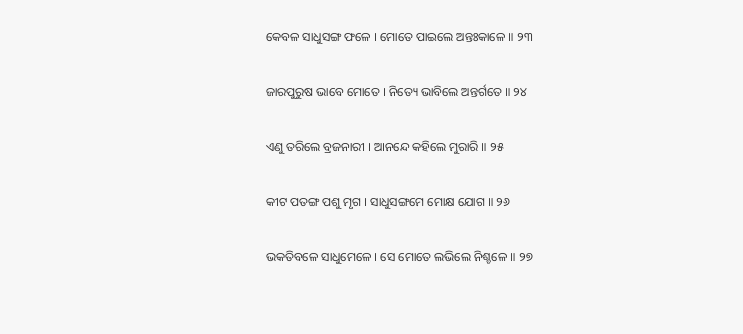କେବଳ ସାଧୁସଙ୍ଗ ଫଳେ । ମୋତେ ପାଇଲେ ଅନ୍ତଃକାଳେ ॥ ୨୩

ଜାରପୁରୁଷ ଭାବେ ମୋତେ । ନିତ୍ୟେ ଭାବିଲେ ଅନ୍ତର୍ଗତେ ॥ ୨୪

ଏଣୁ ତରିଲେ ବ୍ରଜନାରୀ । ଆନନ୍ଦେ କ‌ହିଲେ ମୁରାରି ॥ ୨୫

କୀଟ ପ‌ତଙ୍ଗ ପଶୁ ମୃଗ । ସାଧୁସଙ୍ଗମେ ମୋକ୍ଷ ଯୋଗ ॥ ୨୬

ଭ‌କ‌ତିବଳେ ସାଧୁମେଳେ । ସେ ମୋତେ ଲଭିଲେ ନିଶ୍ଚଳେ ॥ ୨୭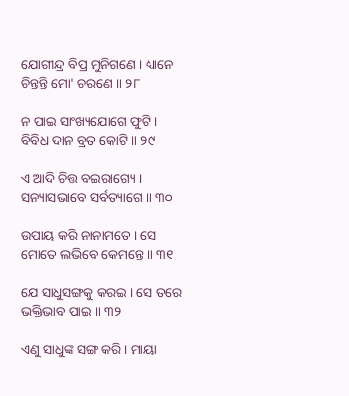ଯୋଗୀନ୍ଦ୍ର ବିପ୍ର ମୁନିଗଣେ । ଧ୍ୟାନେ ଚିନ୍ତନ୍ତି ମୋ' ଚରଣେ ॥ ୨୮

ନ ପାଇ ସାଂଖ୍ୟ‌ଯୋଗେ ଫୁଟି । ବିବିଧ ଦାନ ବ୍ରତ କୋଟି ॥ ୨୯

ଏ ଆଦି ଚିତ୍ତ ବଇରାଗ୍ୟେ । ସନ୍ୟାସଭାବେ ସର୍ବତ୍ୟାଗେ ॥ ୩୦

ଉପାୟ କରି ନାନାମତେ । ସେ ମୋତେ ଲଭିବେ କେମନ୍ତେ ॥ ୩୧

ଯେ ସାଧୁସଙ୍ଗକୁ କ‌ରଇ । ସେ ତରେ ଭକ୍ତିଭାବ ପାଇ ॥ ୩୨

ଏଣୁ ସାଧୁଙ୍କ ସଙ୍ଗ କରି । ମାୟା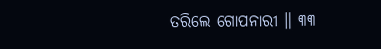ତରିଲେ ଗୋପନାରୀ ॥ ୩୩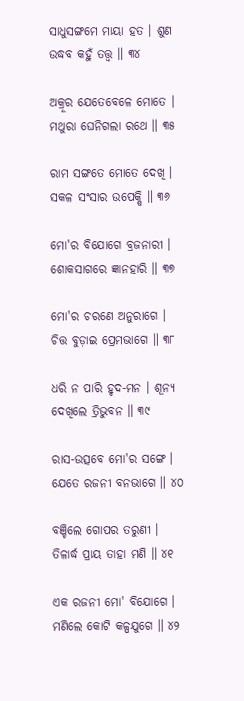ସାଧୁସଙ୍ଗମେ ମାୟା ହତ । ଶୁଣ ଉଦ୍ଧବ କ‌ହୁଁ ତ‌ତ୍ତ୍ୱ ॥ ୩୪

ଅକ୍ରୂର ଯେତେବେଳେ ମୋତେ । ମଥୁରା ଘେନିଗଲା ରଥେ ॥ ୩୫

ରାମ ସଙ୍ଗତେ ମୋତେ ଦେଖି । ସ‌କଳ ସଂସାର ଉପେକ୍ଷି ॥ ୩୬

ମୋ'ର ବିଯୋଗେ ବ୍ରଜନାରୀ । ଶୋକସାଗରେ ଜ୍ଞାନ‌ହାରି ॥ ୩୭

ମୋ'ର ଚରଣେ ଅନୁରାଗେ । ଚିତ୍ତ ବୁଡ଼ାଇ ପ୍ରେମ‌ଭାଗେ ॥ ୩୮

ଧରି ନ ପାରି ହୃଦ-ମନ । ଶୂନ୍ୟ ଦେଖିଲେ ତ୍ରିଭୁବନ ॥ ୩୯

ରାସ-ଉତ୍ସବେ ମୋ'ର ସଙ୍ଗେ । ଯେତେ ରଜନୀ ବନ‌ଭାଗେ ॥ ୪୦

ବଞ୍ଚିଲେ ଗୋପର ତରୁଣୀ । ତିଳାର୍ଦ୍ଧ ପ୍ରାୟ ତାହା ମଣି ॥ ୪୧

ଏକ ରଜନୀ ମୋ' ବିଯୋଗେ । ମଣିଲେ କୋଟି କଳ୍ପ‌ଯୁଗେ ॥ ୪୨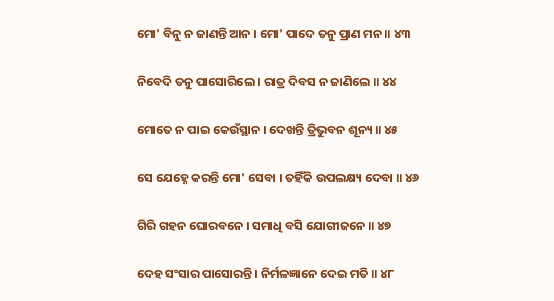ମୋ' ବିନୁ ନ ଜାଣନ୍ତି ଆନ । ମୋ' ପାଦେ ତନୁ ପ୍ରାଣ ମନ ॥ ୪୩

ନିବେଦି ତନୁ ପାସୋରିଲେ । ରାତ୍ର ଦିବସ ନ ଜାଣିଲେ ॥ ୪୪

ମୋତେ ନ ପାଇ କେଉଁସ୍ଥାନ । ଦେଖନ୍ତି ତ୍ରିଭୁବନ ଶୂନ୍ୟ ॥ ୪୫

ସେ ଯେହ୍ନେ କରନ୍ତି ମୋ' ସେବା । ତ‌ହିଁକି ଉପଲକ୍ଷ୍ୟ ଦେବା ॥ ୪୬

ଗିରି ଗ‌ହ‌ନ ଘୋରବନେ । ସମାଧି ବସି ଯୋଗୀଜନେ ॥ ୪୭

ଦେହ ସଂସାର ପାସୋରନ୍ତି । ନିର୍ମଳଜ୍ଞାନେ ଦେଇ ମତି ॥ ୪୮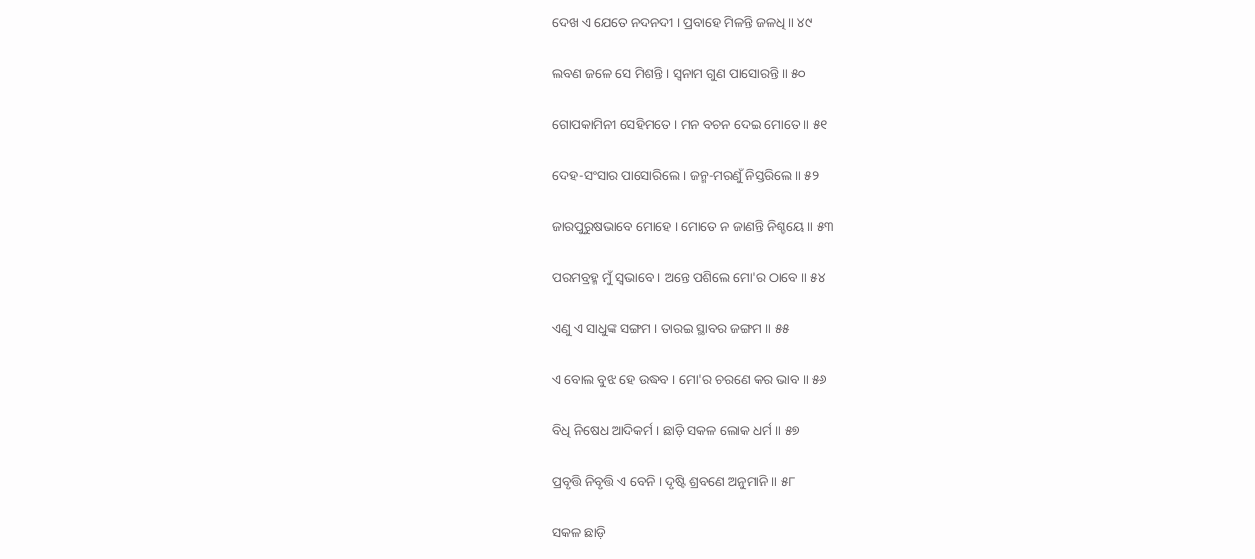ଦେଖ ଏ ଯେତେ ନ‌ଦନ‌ଦୀ । ପ୍ରବାହେ ମିଳନ୍ତି ଜଳଧି ॥ ୪୯

ଲବଣ ଜଳେ ସେ ମିଶନ୍ତି । ସ୍ୱନାମ ଗୁଣ ପାସୋରନ୍ତି ॥ ୫୦

ଗୋପକାମିନୀ ସେହିମତେ । ମନ ବଚନ ଦେଇ ମୋତେ ॥ ୫୧

ଦେହ-ସଂସାର ପାସୋରିଲେ । ଜନ୍ମ-ମରଣୁଁ ନିସ୍ତରିଲେ ॥ ୫୨

ଜାରପୁରୁଷଭାବେ ମୋହେ । ମୋତେ ନ ଜାଣନ୍ତି ନିଶ୍ଚୟେ ॥ ୫୩

ପରମ‌ବ୍ରହ୍ମ ମୁଁ ସ୍ୱଭାବେ । ଅନ୍ତେ ପଶିଲେ ମୋ'ର ଠାବେ ॥ ୫୪

ଏଣୁ ଏ ସାଧୁଙ୍କ ସଙ୍ଗମ । ତାରଇ ସ୍ଥାବର ଜଙ୍ଗମ ॥ ୫୫

ଏ ବୋଲ ବୁଝ ହେ ଉଦ୍ଧବ । ମୋ'ର ଚରଣେ କର ଭାବ ॥ ୫୬

ବିଧି ନିଷେଧ ଆଦିକର୍ମ । ଛାଡ଼ି ସକଳ ଲୋକ ଧର୍ମ ॥ ୫୭

ପ୍ରବୃତ୍ତି ନିବୃତ୍ତି ଏ ବେନି । ଦୃଷ୍ଟି ଶ୍ରବଣେ ଅନୁମାନି ॥ ୫୮

ସକଳ ଛାଡ଼ି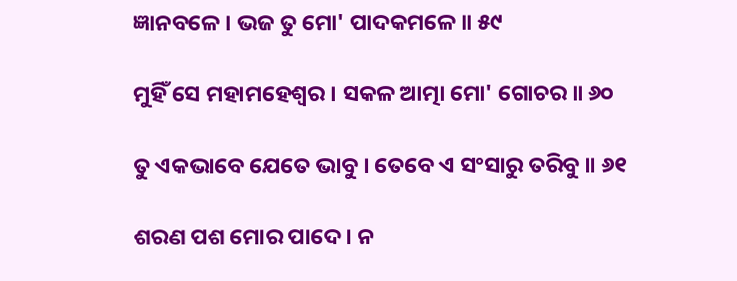ଜ୍ଞାନ‌ବଳେ । ଭଜ ତୁ ମୋ' ପାଦକମଳେ ॥ ୫୯

ମୁହିଁ ସେ ମହାମହେଶ୍ୱର । ସକଳ ଆତ୍ମା ମୋ' ଗୋଚର ॥ ୬୦

ତୁ ଏକଭାବେ ଯେତେ ଭାବୁ । ତେବେ ଏ ସଂସାରୁ ତରିବୁ ॥ ୬୧

ଶରଣ ପଶ ମୋର ପାଦେ । ନ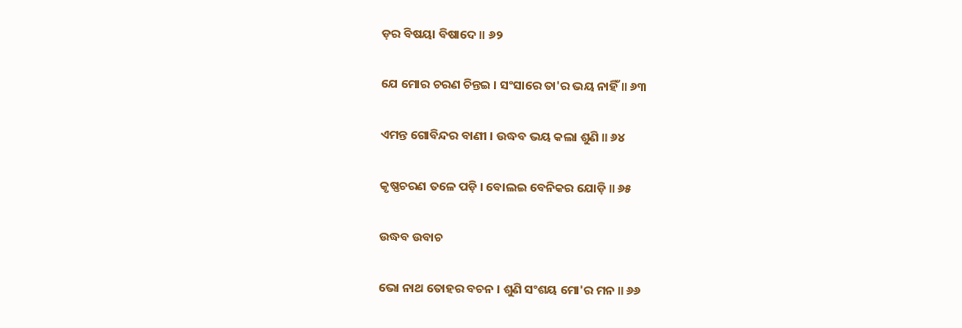ଡ଼ର ବିଷୟା ବିଷାଦେ ॥ ୬୨

ଯେ ମୋର ଚରଣ ଚିନ୍ତଇ । ସଂସାରେ ତା'ର ଭୟ ନାହିଁ ॥ ୬୩

ଏମନ୍ତ ଗୋବିନ୍ଦର ବାଣୀ । ଉଦ୍ଧବ ଭୟ କଲା ଶୁଣି ॥ ୬୪

କୃଷ୍ଣଚରଣ ତଳେ ପଡ଼ି । ବୋଲଇ ବେନିକର ଯୋଡ଼ି ॥ ୬୫

ଉଦ୍ଧବ ଉବାଚ

ଭୋ ନାଥ ତୋହର ବଚନ । ଶୁଣି ସଂଶୟ ମୋ'ର ମନ ॥ ୬୬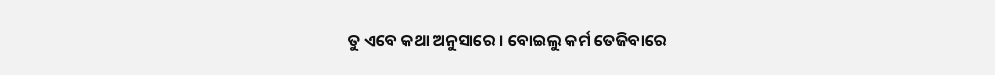ତୁ ଏବେ କ‌ଥା ଅନୁସାରେ । ବୋଇଲୁ କର୍ମ ତେଜିବାରେ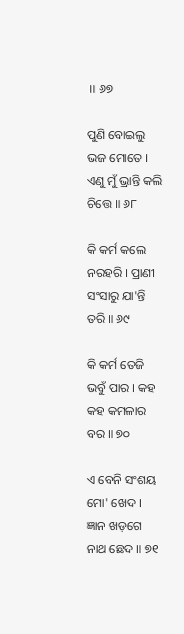॥ ୬୭

ପୁଣି ବୋଇଲୁ ଭଜ ମୋତେ । ଏଣୁ ମୁଁ ଭ୍ରାନ୍ତି କଲି ଚିତ୍ତେ ॥ ୬୮

କି କର୍ମ କଲେ ନରହରି । ପ୍ରାଣୀ ସଂସାରୁ ଯା'ନ୍ତି ତରି ॥ ୬୯

କି କର୍ମ ତେଜି ଭବୁଁ ପାର । କ‌ହ କ‌ହ କମଳାର ବର ॥ ୭୦

ଏ ବେନି ସଂଶୟ ମୋ' ଖେଦ । ଜ୍ଞାନ ଖଡ଼ଗେ ନାଥ ଛେଦ ॥ ୭୧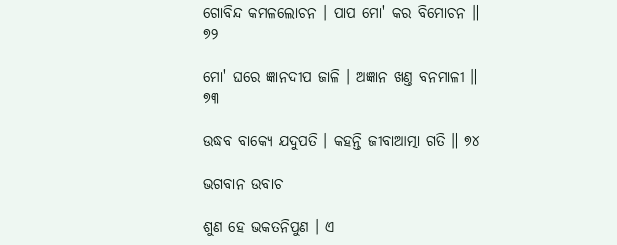ଗୋବିନ୍ଦ କମଳ‌ଲୋଚନ । ପାପ ମୋ' କର ବିମୋଚନ ॥ ୭୨

ମୋ' ଘରେ ଜ୍ଞାନ‌ଦୀପ ଜାଳି । ଅଜ୍ଞାନ ଖଣ୍ତ ବନମାଳୀ ॥ ୭୩

ଉଦ୍ଧବ ବାକ୍ୟେ ଯଦୁପ‌ତି । କ‌ହ‌ନ୍ତି ଜୀବାଆତ୍ମା ଗତି ॥ ୭୪

ଭଗବାନ ଉବାଚ

ଶୁଣ ହେ ଭକ‌ତନିପୁଣ । ଏ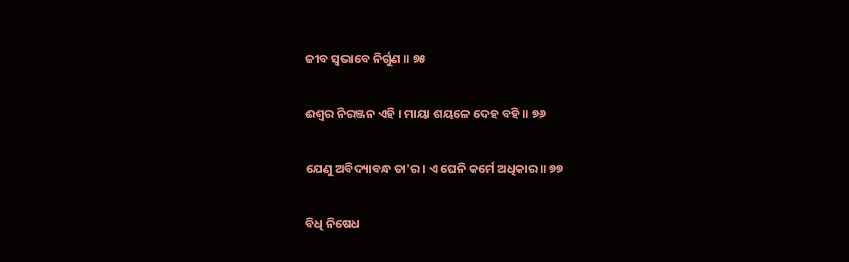ଜୀବ ସ୍ୱଭାବେ ନିର୍ଗୁଣ ॥ ୭୫

ଈଶ୍ୱର ନିରଞ୍ଜନ ଏହି । ମାୟା ଶୟଳେ ଦେହ ବ‌ହି ॥ ୭୬

ଯେଣୁ ଅବିଦ୍ୟାବନ୍ଧ ତା'ର । ଏ ଘେନି କର୍ମେ ଅଧିକାର ॥ ୭୭

ବିଧି ନିଷେଧ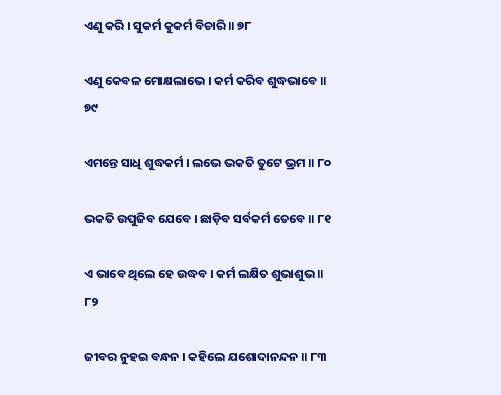ଏଣୁ କରି । ସୁକର୍ମ କୁକର୍ମ ବିଚାରି ॥ ୭୮

ଏଣୁ କେବଳ ମୋକ୍ଷଲାଭେ । କର୍ମ କରିବ ଶୁଦ୍ଧଭାବେ ॥ ୭୯

ଏମ‌ନ୍ତେ ସାଧି ଶୁଦ୍ଧକର୍ମ । ଲଭେ ଭକ‌ତି ତୁଟେ ଭ୍ରମ ॥ ୮୦

ଭ‌କ‌ତି ଉପୁଜିବ ଯେବେ । ଛାଡ଼ିବ ସର୍ବକର୍ମ ତେବେ ॥ ୮୧

ଏ ଭାବେ ଥିଲେ ହେ ଉଦ୍ଧବ । କର୍ମ ଲକ୍ଷିତ ଶୁଭାଶୁଭ ॥ ୮୨

ଜୀବର ନୁହଇ ବନ୍ଧନ । କ‌ହିଲେ ଯଶୋଦାନ‌ନ୍ଦନ ॥ ୮୩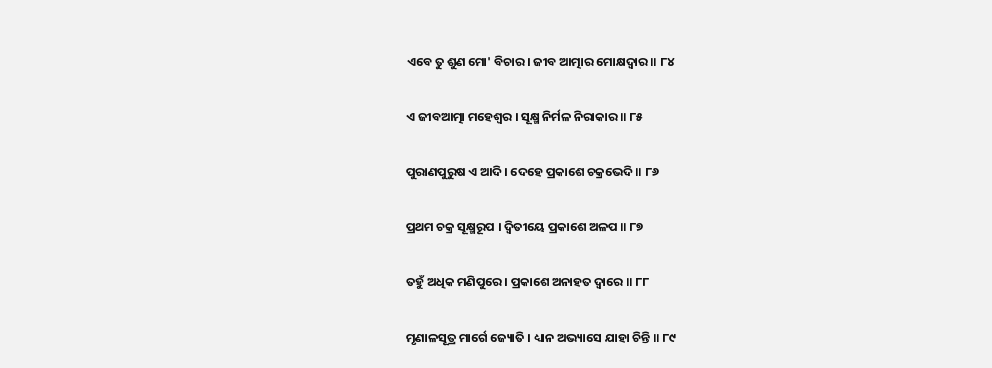ଏବେ ତୁ ଶୁଣ ମୋ' ବିଚାର । ଜୀବ ଆତ୍ମାର ମୋକ୍ଷଦ୍ୱାର ॥ ୮୪

ଏ ଜୀବଆତ୍ମା ମହେଶ୍ୱର । ସୂକ୍ଷ୍ମ ନିର୍ମଳ ନିରାକାର ॥ ୮୫

ପୁରାଣପୁରୁଷ ଏ ଆଦି । ଦେହେ ପ୍ରକାଶେ ଚକ୍ରଭେଦି ॥ ୮୬

ପ୍ରଥମ ଚକ୍ର ସୂକ୍ଷ୍ମରୂପ । ଦ୍ୱିତୀୟେ ପ୍ରକାଶେ ଅଳପ ॥ ୮୭

ତ‌ହୁଁ ଅଧିକ ମଣିପୁରେ । ପ୍ରକାଶେ ଅନାହତ ଦ୍ୱାରେ ॥ ୮୮

ମୃଣାଳସୂତ୍ର ମାର୍ଗେ ଜ୍ୟୋତି । ଧ୍ୟାନ ଅଭ୍ୟାସେ ଯାହା ଚିନ୍ତି ॥ ୮୯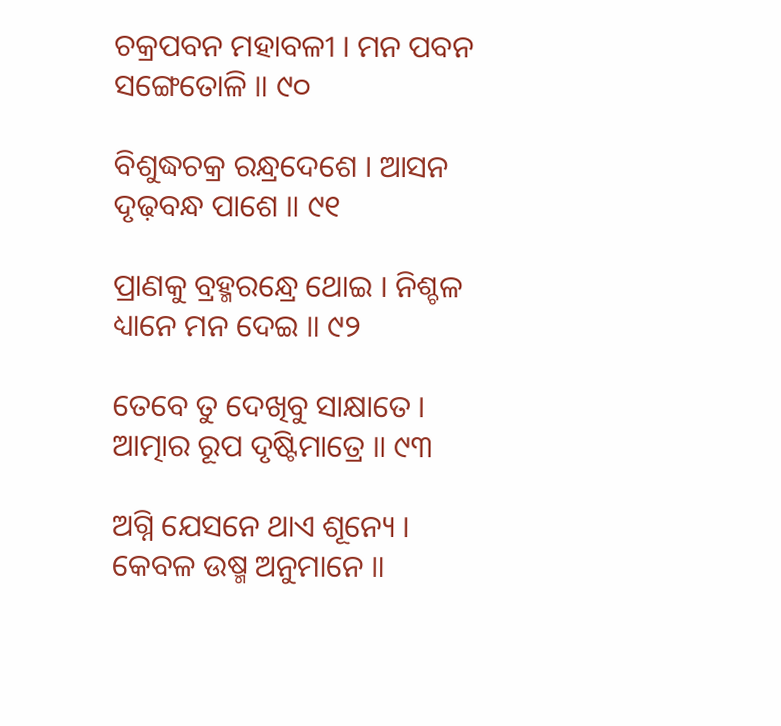ଚକ୍ରପବନ ମହାବଳୀ । ମନ ପବନ ସଙ୍ଗେତୋଳି ॥ ୯୦

ବିଶୁଦ୍ଧଚକ୍ର ରନ୍ଧ୍ରଦେଶେ । ଆସନ ଦୃଢ଼ବନ୍ଧ ପାଶେ ॥ ୯୧

ପ୍ରାଣକୁ ବ୍ରହ୍ମରନ୍ଧ୍ରେ ଥୋଇ । ନିଶ୍ଚଳ ଧ୍ୟାନେ ମନ ଦେଇ ॥ ୯୨

ତେବେ ତୁ ଦେଖିବୁ ସାକ୍ଷାତେ । ଆତ୍ମାର ରୂପ ଦୃଷ୍ଟିମାତ୍ରେ ॥ ୯୩

ଅଗ୍ନି ଯେସନେ ଥାଏ ଶୂନ୍ୟେ । କେବଳ ଉଷ୍ମ ଅନୁମାନେ ॥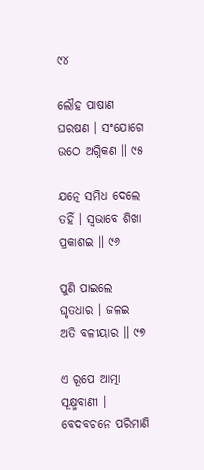୯୪

ଲୌହ ପାଷାଣ ଘରଷଣ । ସଂଯୋଗେ ଉଠେ ଅଗ୍ନିକଣ ॥ ୯୫

ଯତ୍ନେ ସମିଧ ଦେଲେ ତ‌ହିଁ । ସ୍ୱଭାବେ ଶିଖା ପ୍ରକାଶଇ ॥ ୯୬

ପୁଣି ପାଇଲେ ଘୃତଧାର । ଜଳଇ ଅତି ବଳୀୟାର ॥ ୯୭

ଏ ରୂପେ ଆତ୍ମା ସୂକ୍ଷ୍ମ‌ବାଣୀ । ବେଦବଚନେ ପରିମାଣି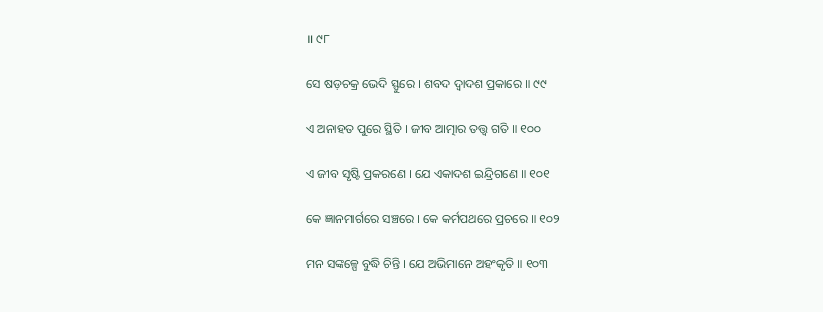॥ ୯୮

ସେ ଷଡ଼ଚକ୍ର ଭେଦି ସ୍ଫୁରେ । ଶବଦ ଦ୍ୱାଦଶ ପ୍ରକାରେ ॥ ୯୯

ଏ ଅନାହତ ପୁରେ ସ୍ଥିତି । ଜୀବ ଆତ୍ମାର ତ‌ତ୍ତ୍ୱ ଗତି ॥ ୧୦୦

ଏ ଜୀବ ସୃଷ୍ଟି ପ୍ରକରଣେ । ଯେ ଏକାଦଶ ଇନ୍ଦ୍ରିଗଣେ ॥ ୧୦୧

କେ ଜ୍ଞାନମାର୍ଗରେ ସଞ୍ଚରେ । କେ କର୍ମ‌ପ‌ଥରେ ପ୍ରଚରେ ॥ ୧୦୨

ମନ ସଙ୍କଳ୍ପେ ବୁଦ୍ଧି ଚିନ୍ତି । ଯେ ଅଭିମାନେ ଅହଂକୃତି ॥ ୧୦୩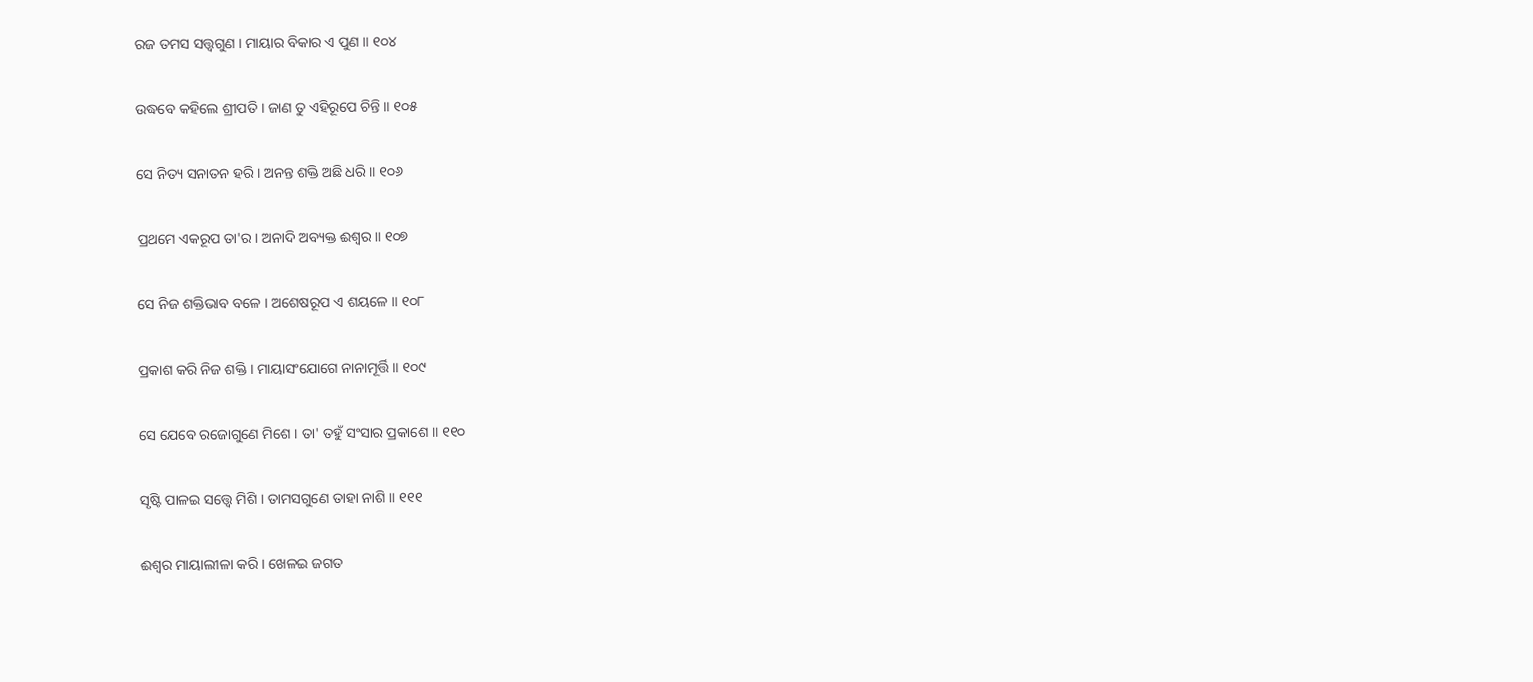ରଜ ତମସ ସ‌ତ୍ତ୍ୱଗୁଣ । ମାୟାର ବିକାର ଏ ପୁଣ ॥ ୧୦୪

ଉଦ୍ଧବେ କ‌ହିଲେ ଶ୍ରୀପ‌ତି । ଜାଣ ତୁ ଏହିରୂପେ ଚିନ୍ତି ॥ ୧୦୫

ସେ ନିତ୍ୟ ସନାତନ ହରି । ଅନ‌ନ୍ତ ଶକ୍ତି ଅଛି ଧରି ॥ ୧୦୬

ପ୍ରଥମେ ଏକରୂପ ତା'ର । ଅନାଦି ଅବ୍ୟକ୍ତ ଈଶ୍ୱର ॥ ୧୦୭

ସେ ନିଜ ଶକ୍ତିଭାବ ବଳେ । ଅଶେଷରୂପ ଏ ଶୟଳେ ॥ ୧୦୮

ପ୍ରକାଶ କରି ନିଜ ଶକ୍ତି । ମାୟାସଂଯୋଗେ ନାନାମୂର୍ତ୍ତି ॥ ୧୦୯

ସେ ଯେବେ ରଜୋଗୁଣେ ମିଶେ । ତା' ତ‌ହୁଁ ସଂସାର ପ୍ରକାଶେ ॥ ୧୧୦

ସୃଷ୍ଟି ପାଳଇ ସ‌ତ୍ତ୍ୱେ ମିଶି । ତାମସଗୁଣେ ତାହା ନାଶି ॥ ୧୧୧

ଈଶ୍ୱର ମାୟାଲୀଳା କରି । ଖେଳଇ ଜଗତ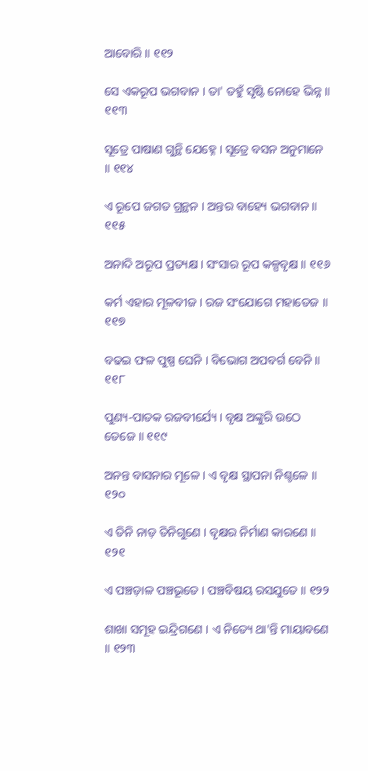ଆବୋରି ॥ ୧୧୨

ସେ ଏକରୂପ ଭଗବାନ । ତା' ତ‌ହୁଁ ସୃଷ୍ଟି ନୋହେ ଭିନ୍ନ ॥ ୧୧୩

ସୂତ୍ରେ ପାଷାଣ ଗୁନ୍ଥି ଯେହ୍ନେ । ସୂତ୍ରେ ବସନ ଅନୁମାନେ ॥ ୧୧୪

ଏ ରୂପେ ଜଗତ ଗ୍ରନ୍ଥନ । ଅନ୍ତର ବାହ୍ୟେ ଭଗବାନ ॥ ୧୧୫

ଅନାଦି ଅରୂପ ପ୍ରତ୍ୟକ୍ଷ । ସଂସାର ରୂପ କଳ୍ପବୃକ୍ଷ ॥ ୧୧୬

କର୍ମ ଏହାର ମୂଳବୀଜ । ରଜ ସଂଯୋଗେ ମହାତେଜ ॥ ୧୧୭

ବଢଇ ଫଳ ପୁଷ୍ପ ଘେନି । ବିଭୋଗ ଅପବର୍ଗ ବେନି ॥ ୧୧୮

ପୁଣ୍ୟ-ପାତକ ରଜବୀର୍ଯ୍ୟେ । ବୃକ୍ଷ ଅଙ୍କୁରି ଉଠେ ତେଜେ ॥ ୧୧୯

ଅନ‌ନ୍ତ ବାସନାର ମୂଳେ । ଏ ବୃକ୍ଷ ସ୍ଥାପନା ନିଶ୍ଚଳେ ॥ ୧୨୦

ଏ ତିନି ନାଡ଼ ତିନିଗୁଣେ । ବୃକ୍ଷର ନିର୍ମାଣ କାରଣେ ॥ ୧୨୧

ଏ ପଞ୍ଚଡ଼ାଳ ପଞ୍ଚଭୂତେ । ପଞ୍ଚବିଷୟ ରସ‌ଯୁତେ ॥ ୧୨୨

ଶାଖା ସମୂହ ଇନ୍ଦ୍ରିଗଣେ । ଏ ନିତ୍ୟେ ଥା'ନ୍ତି ମାୟାବଣେ ॥ ୧୨୩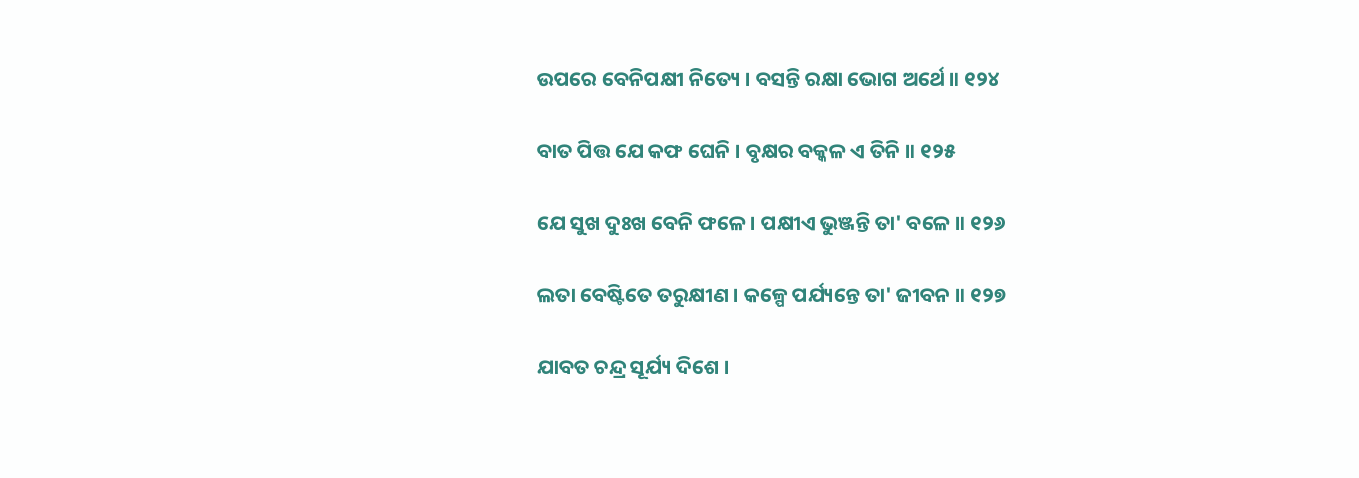ଉପରେ ବେନିପକ୍ଷୀ ନିତ୍ୟେ । ବସନ୍ତି ରକ୍ଷା ଭୋଗ ଅର୍ଥେ ॥ ୧୨୪

ବାତ ପିତ୍ତ ଯେ କଫ ଘେନି । ବୃକ୍ଷର ବକ୍କଳ ଏ ତିନି ॥ ୧୨୫

ଯେ ସୁଖ ଦୁଃଖ ବେନି ଫଳେ । ପକ୍ଷୀଏ ଭୁଞ୍ଜନ୍ତି ତା' ବଳେ ॥ ୧୨୬

ଲତା ବେଷ୍ଟିତେ ତରୁକ୍ଷୀଣ । କଳ୍ପେ ପର୍ଯ୍ୟନ୍ତେ ତା' ଜୀବନ ॥ ୧୨୭

ଯାବତ ଚନ୍ଦ୍ର ସୂର୍ଯ୍ୟ ଦିଶେ ।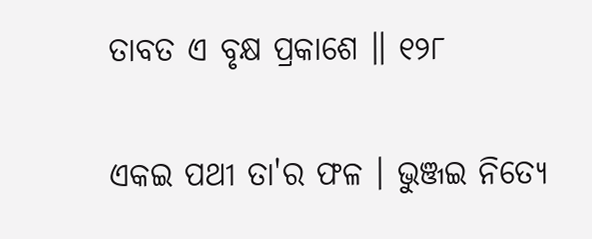ତାବତ ଏ ବୃକ୍ଷ ପ୍ରକାଶେ ॥ ୧୨୮

ଏକଇ ପ‌ଥୀ ତା'ର ଫଳ । ଭୁଞ୍ଜଇ ନିତ୍ୟେ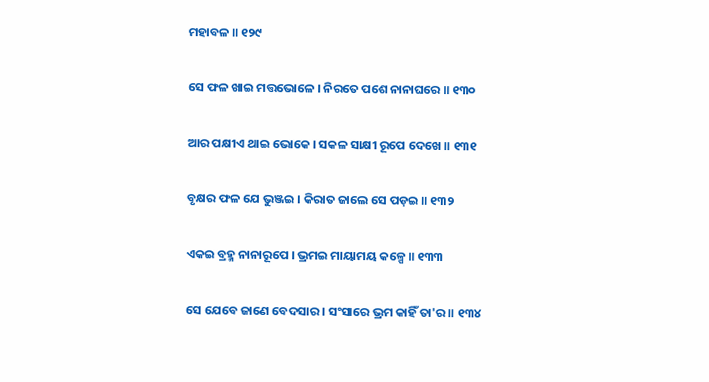ମହାବଳ ॥ ୧୨୯

ସେ ଫଳ ଖାଇ ମତ୍ତଭୋଳେ । ନିରତେ ପଶେ ନାନାଘରେ ॥ ୧୩୦

ଆର ପକ୍ଷୀଏ ଥାଇ ଭୋକେ । ସ‌କଳ ସାକ୍ଷୀ ରୂପେ ଦେଖେ ॥ ୧୩୧

ବୃକ୍ଷର ଫଳ ଯେ ଭୁଞ୍ଜଇ । କିରାତ ଜାଲେ ସେ ପଡ଼ଇ ॥ ୧୩୨

ଏକଇ ବ୍ରହ୍ମ ନାନାରୂପେ । ଭ୍ରମଇ ମାୟାମୟ କଳ୍ପେ ॥ ୧୩୩

ସେ ଯେବେ ଜାଣେ ବେଦସାର । ସଂସାରେ ଭ୍ରମ କାହିଁ ତା'ର ॥ ୧୩୪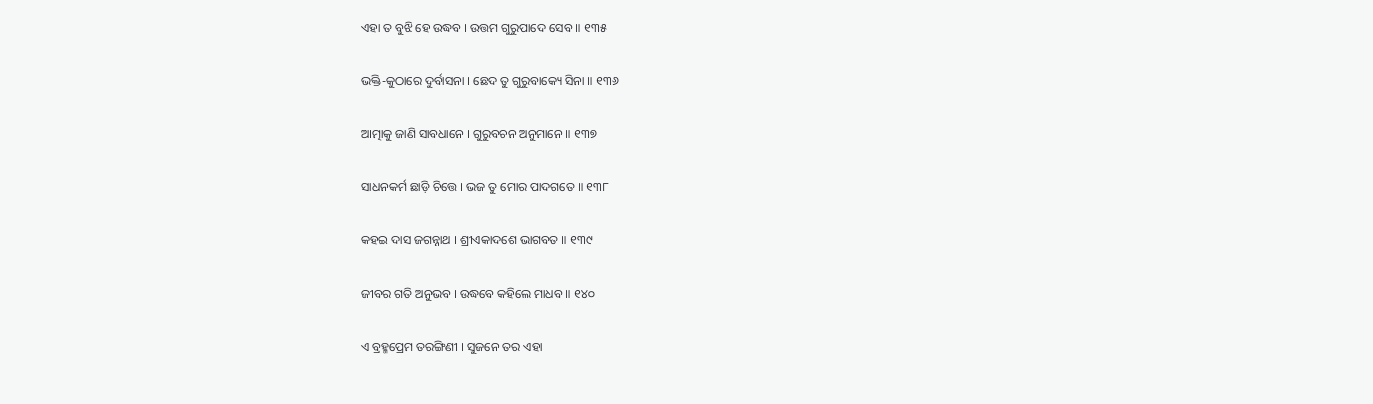ଏହା ତ ବୁଝି ହେ ଉଦ୍ଧବ । ଉତ୍ତମ ଗୁରୁପାଦେ ସେବ ॥ ୧୩୫

ଭକ୍ତି-କୁଠାରେ ଦୁର୍ବାସନା । ଛେଦ ତୁ ଗୁରୁବାକ୍ୟେ ସିନା ॥ ୧୩୬

ଆତ୍ମାକୁ ଜାଣି ସାବଧାନେ । ଗୁରୁବଚନ ଅନୁମାନେ ॥ ୧୩୭

ସାଧ‌ନ‌କର୍ମ ଛାଡ଼ି ଚିତ୍ତେ । ଭଜ ତୁ ମୋର ପାଦଗତେ ॥ ୧୩୮

କ‌ହଇ ଦାସ ଜଗନ୍ନାଥ । ଶ୍ରୀଏକାଦଶେ ଭାଗବତ ॥ ୧୩୯

ଜୀବର ଗତି ଅନୁଭବ । ଉଦ୍ଧବେ କ‌ହିଲେ ମାଧବ ॥ ୧୪୦

ଏ ବ୍ରହ୍ମ‌ପ୍ରେମ ତର‌ଙ୍ଗିଣୀ । ସୁଜନେ ତର ଏହା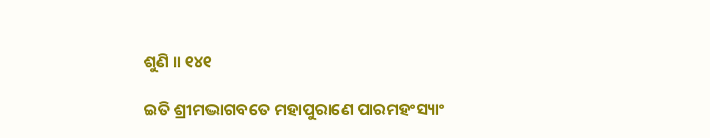ଶୁଣି ॥ ୧୪୧

ଇତି ଶ୍ରୀମଦ୍ଭାଗବତେ ମହାପୁରାଣେ ପାରମହଂସ୍ୟାଂ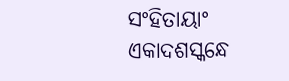ସଂହିତାୟାଂ ଏକାଦଶସ୍କନ୍ଧେ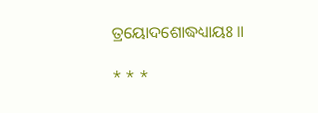ତ୍ରୟୋଦଶୋଦ୍ଧଧ୍ୟାୟଃ ॥

* * *